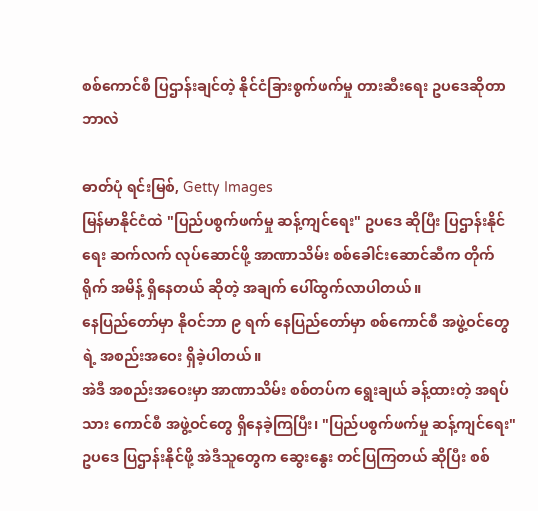စစ်ကောင်စီ ပြဌာန်းချင်တဲ့ နိုင်ငံခြားစွက်ဖက်မှု တားဆီးရေး ဥပဒေဆိုတာ ဘာလဲ

ဓာတ်ပုံ ရင်းမြစ်, Getty Images
မြန်မာနိုင်ငံထဲ "ပြည်ပစွက်ဖက်မှု ဆန့်ကျင်ရေး" ဥပဒေ ဆိုပြီး ပြဌာန်းနိုင်ရေး ဆက်လက် လုပ်ဆောင်ဖို့ အာဏာသိမ်း စစ်ခေါင်းဆောင်ဆီက တိုက်ရိုက် အမိန့် ရှိနေတယ် ဆိုတဲ့ အချက် ပေါ်ထွက်လာပါတယ်။
နေပြည်တော်မှာ နိုဝင်ဘာ ၉ ရက် နေပြည်တော်မှာ စစ်ကောင်စီ အဖွဲ့ဝင်တွေရဲ့ အစည်းအဝေး ရှိခဲ့ပါတယ်။
အဲဒီ အစည်းအဝေးမှာ အာဏာသိမ်း စစ်တပ်က ရွေးချယ် ခန့်ထားတဲ့ အရပ်သား ကောင်စီ အဖွဲ့ဝင်တွေ ရှိနေခဲ့ကြပြီး၊ "ပြည်ပစွက်ဖက်မှု ဆန့်ကျင်ရေး" ဥပဒေ ပြဌာန်းနိုင်ဖို့ အဲဒီသူတွေက ဆွေးနွေး တင်ပြကြတယ် ဆိုပြီး စစ်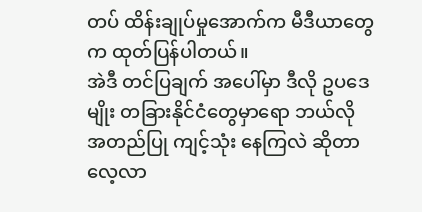တပ် ထိန်းချုပ်မှုအောက်က မီဒီယာတွေက ထုတ်ပြန်ပါတယ်။
အဲဒီ တင်ပြချက် အပေါ်မှာ ဒီလို ဥပဒေမျိုး တခြားနိုင်ငံတွေမှာရော ဘယ်လို အတည်ပြု ကျင့်သုံး နေကြလဲ ဆိုတာ လေ့လာ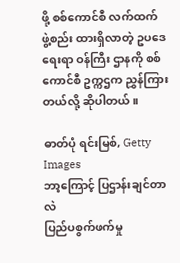ဖို့ စစ်ကောင်စီ လက်ထက် ဖွဲ့စည်း ထားရှိလာတဲ့ ဥပဒေရေးရာ ဝန်ကြီး ဌာနကို စစ်ကောင်စီ ဥက္ကဌက ညွှန်ကြားတယ်လို့ ဆိုပါတယ်။

ဓာတ်ပုံ ရင်းမြစ်, Getty Images
ဘာ့ကြောင့် ပြဌာန်းချင်တာလဲ
ပြည်ပစွက်ဖက်မှု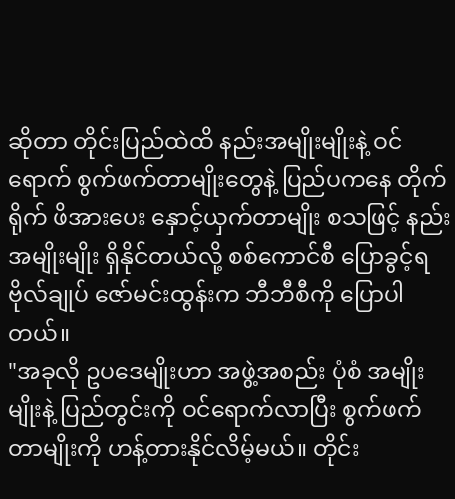ဆိုတာ တိုင်းပြည်ထဲထိ နည်းအမျိုးမျိုးနဲ့ ဝင်ရောက် စွက်ဖက်တာမျိုးတွေနဲ့ ပြည်ပကနေ တိုက်ရိုက် ဖိအားပေး နှောင့်ယှက်တာမျိုး စသဖြင့် နည်းအမျိုးမျိုး ရှိနိုင်တယ်လို့ စစ်ကောင်စီ ပြောခွင့်ရ ဗိုလ်ချုပ် ဇော်မင်းထွန်းက ဘီဘီစီကို ပြောပါတယ်။
"အခုလို ဥပဒေမျိုးဟာ အဖွဲ့အစည်း ပုံစံ အမျိုးမျိုးနဲ့ ပြည်တွင်းကို ဝင်ရောက်လာပြီး စွက်ဖက်တာမျိုးကို ဟန့်တားနိုင်လိမ့်မယ်။ တိုင်း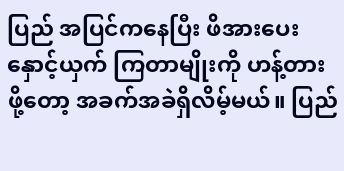ပြည် အပြင်ကနေပြီး ဖိအားပေး နှောင့်ယှက် ကြတာမျိုးကို ဟန့်တားဖို့တော့ အခက်အခဲရှိလိမ့်မယ်။ ပြည်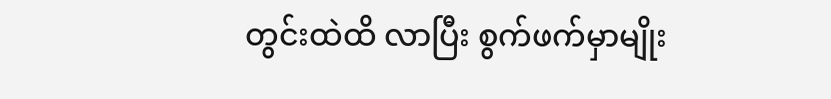တွင်းထဲထိ လာပြီး စွက်ဖက်မှာမျိုး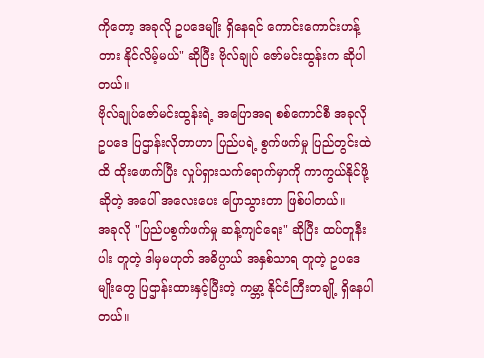ကိုတော့ အခုလို ဥပဒေမျိုး ရှိနေရင် ကောင်းကောင်းဟန့်တား နိုင်လိမ့်မယ်" ဆိုပြီး ဗိုလ်ချုပ် ဇော်မင်းထွန်းက ဆိုပါတယ်။
ဗိုလ်ချုပ်ဇော်မင်းထွန်းရဲ့ အပြောအရ စစ်ကောင်စီ အခုလို ဥပဒေ ပြဌာန်းလိုတာဟာ ပြည်ပရဲ့ စွက်ဖက်မှု ပြည်တွင်းထဲထိ ထိုးဖောက်ပြီး လှုပ်ရှားသက်ရောက်မှာကို ကာကွယ်နိုင်ဖို့ ဆိုတဲ့ အပေါ် အလေးပေး ပြောသွားတာ ဖြစ်ပါတယ်။
အခုလို "ပြည်ပစွက်ဖက်မှု ဆန့်ကျင်ရေး" ဆိုပြီး ထပ်တူနီးပါး တူတဲ့ ဒါမှမဟုတ် အဓိပ္ပာယ် အနှစ်သာရ တူတဲ့ ဥပဒေမျိုးတွေ ပြဌာန်းထားနှင့်ပြီးတဲ့ ကမ္ဘာ့ နိုင်ငံကြီးတချို့ ရှိနေပါတယ်။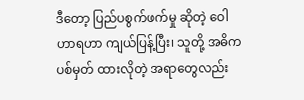ဒီတော့ ပြည်ပစွက်ဖက်မှု ဆိုတဲ့ ဝေါဟာရဟာ ကျယ်ပြန့်ပြီး၊ သူတို့ အဓိက ပစ်မှတ် ထားလိုတဲ့ အရာတွေလည်း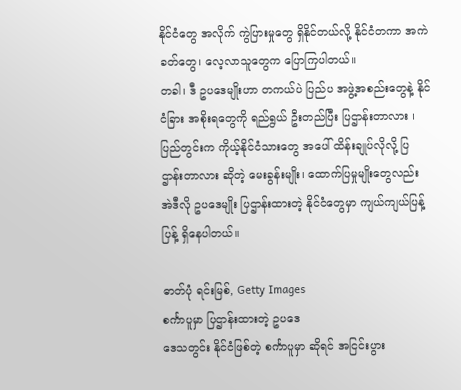နိုင်ငံတွေ အလိုက် ကွဲပြားမှုတွေ ရှိနိုင်တယ်လို့ နိုင်ငံတကာ အကဲခတ်တွေ၊ လေ့လာသူတွေက ပြောကြပါတယ်။
တခါ၊ ဒီ ဥပဒေမျိုးဟာ တကယ်ပဲ ပြည်ပ အဖွဲ့အစည်းတွေနဲ့ နိုင်ငံခြား အစိုးရတွေကို ရည်ရွယ် ဦးတည်ပြီး ပြဌာန်းတာလား ၊ ပြည်တွင်းက ကိုယ့်နိုင်ငံသားတွေ အပေါ် ထိန်းချုပ်လိုလို့ ပြဌာန်းတာလား ဆိုတဲ့ မေးခွန်းမျိုး၊ ထောက်ပြမှုမျိုးတွေလည်း အဲဒီလို ဥပဒေမျိုး ပြဌာန်းထားတဲ့ နိုင်ငံတွေမှာ ကျယ်ကျယ်ပြန့်ပြန့် ရှိနေပါတယ်။

ဓာတ်ပုံ ရင်းမြစ်, Getty Images
စင်္ကာပူမှာ ပြဌာန်းထားတဲ့ ဥပဒေ
ဒေသတွင်း နိုင်ငံဖြစ်တဲ့ စင်္ကာပူမှာ ဆိုရင် အငြင်းပွား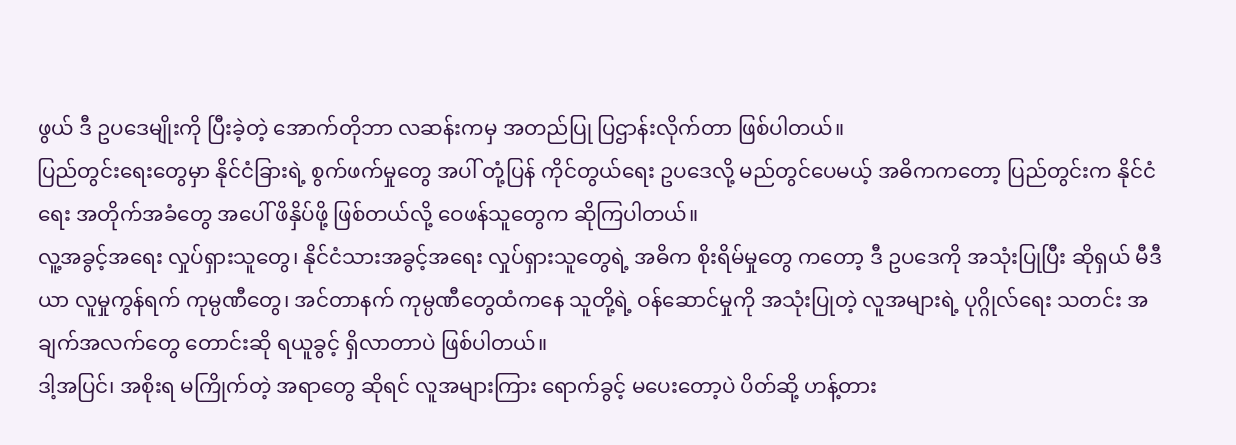ဖွယ် ဒီ ဥပဒေမျိုးကို ပြီးခဲ့တဲ့ အောက်တိုဘာ လဆန်းကမှ အတည်ပြု ပြဌာန်းလိုက်တာ ဖြစ်ပါတယ်။
ပြည်တွင်းရေးတွေမှာ နိုင်ငံခြားရဲ့ စွက်ဖက်မှုတွေ အပါ် တုံ့ပြန် ကိုင်တွယ်ရေး ဥပဒေလို့ မည်တွင်ပေမယ့် အဓိကကတော့ ပြည်တွင်းက နိုင်ငံရေး အတိုက်အခံတွေ အပေါ် ဖိနှိပ်ဖို့ ဖြစ်တယ်လို့ ဝေဖန်သူတွေက ဆိုကြပါတယ်။
လူ့အခွင့်အရေး လှုပ်ရှားသူတွေ၊ နိုင်ငံသားအခွင့်အရေး လှုပ်ရှားသူတွေရဲ့ အဓိက စိုးရိမ်မှုတွေ ကတော့ ဒီ ဥပဒေကို အသုံးပြုပြီး ဆိုရှယ် မီဒီယာ လူမှုကွန်ရက် ကုမ္ပဏီတွေ၊ အင်တာနက် ကုမ္ပဏီတွေထံကနေ သူတို့ရဲ့ ဝန်ဆောင်မှုကို အသုံးပြုတဲ့ လူအများရဲ့ ပုဂ္ဂိုလ်ရေး သတင်း အချက်အလက်တွေ တောင်းဆို ရယူခွင့် ရှိလာတာပဲ ဖြစ်ပါတယ်။
ဒါ့အပြင်၊ အစိုးရ မကြိုက်တဲ့ အရာတွေ ဆိုရင် လူအများကြား ရောက်ခွင့် မပေးတော့ပဲ ပိတ်ဆို့ ဟန့်တား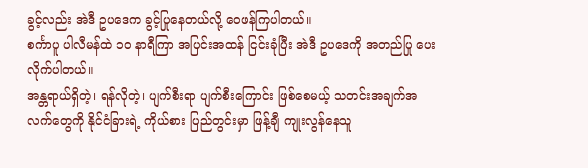ခွင့်လည်း အဲဒီ ဥပဒေက ခွင့်ပြုနေတယ်လို့ ဝေဖန်ကြပါတယ်။
စင်္ကာပူ ပါလီမန်ထဲ ၁၀ နာရီကြာ အပြင်းအထန် ငြင်းခုံပြီး အဲဒီ ဥပဒေကို အတည်ပြု ပေးလိုက်ပါတယ်။
အန္တရာယ်ရှိတဲ့၊ ရန်လိုတဲ့၊ ပျက်စီးရာ ပျက်စီးကြောင်း ဖြစ်စေမယ့် သတင်းအချက်အလက်တွေကို နိုင်ငံခြားရဲ့ ကိုယ်စား ပြည်တွင်းမှာ ဖြန့်ချီ ကျုးလွန်နေသူ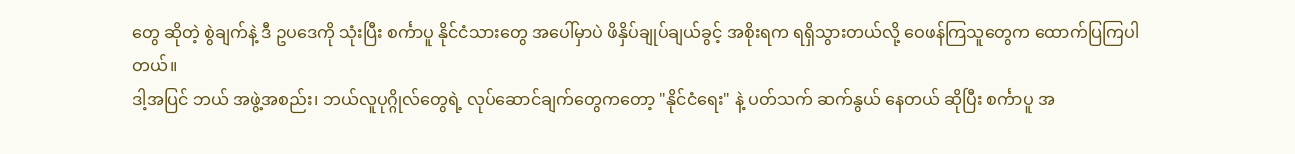တွေ ဆိုတဲ့ စွဲချက်နဲ့ ဒီ ဥပဒေကို သုံးပြီး စင်္ကာပူ နိုင်ငံသားတွေ အပေါ်မှာပဲ ဖိနှိပ်ချုပ်ချယ်ခွင့် အစိုးရက ရရှိသွားတယ်လို့ ဝေဖန်ကြသူတွေက ထောက်ပြကြပါတယ်။
ဒါ့အပြင် ဘယ် အဖွဲ့အစည်း၊ ဘယ်လူပုဂ္ဂိုလ်တွေရဲ့ လုပ်ဆောင်ချက်တွေကတော့ "နိုင်ငံရေး" နဲ့ ပတ်သက် ဆက်နွယ် နေတယ် ဆိုပြီး စင်္ကာပူ အ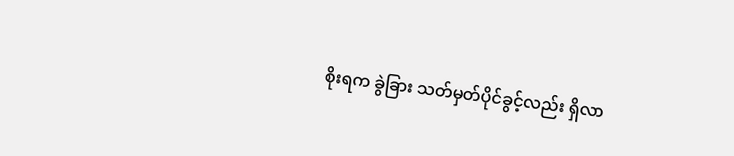စိုးရက ခွဲခြား သတ်မှတ်ပိုင်ခွင့်လည်း ရှိလာ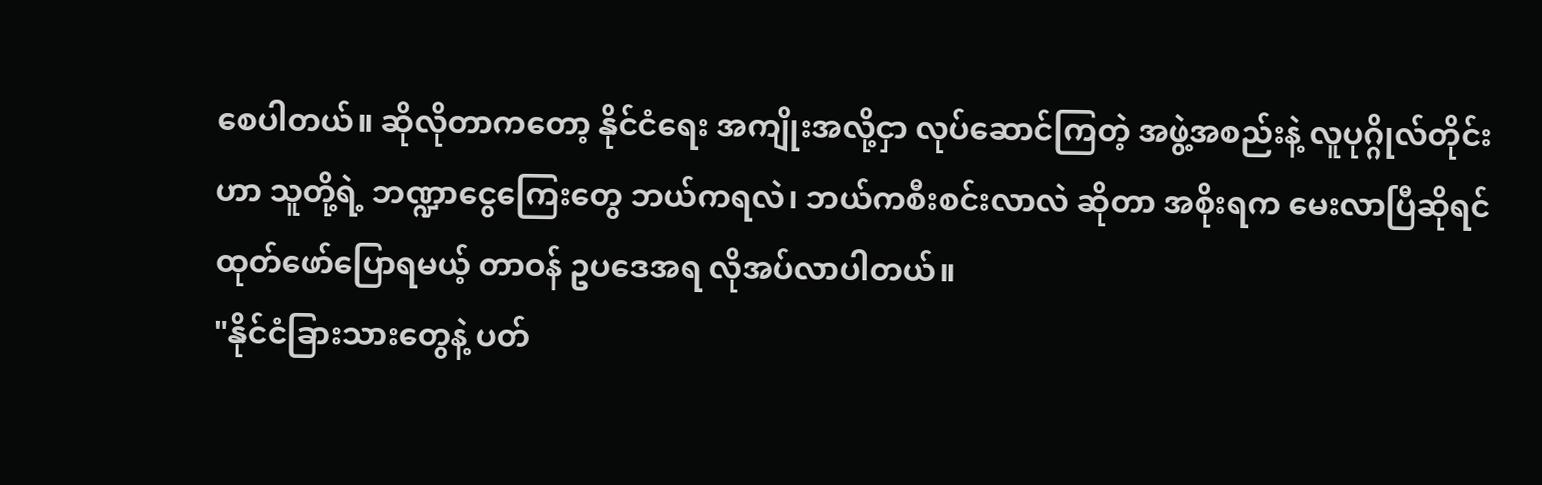စေပါတယ်။ ဆိုလိုတာကတော့ နိုင်ငံရေး အကျိုးအလို့ငှာ လုပ်ဆောင်ကြတဲ့ အဖွဲ့အစည်းနဲ့ လူပုဂ္ဂိုလ်တိုင်းဟာ သူတို့ရဲ့ ဘဏ္ဍာငွေကြေးတွေ ဘယ်ကရလဲ၊ ဘယ်ကစီးစင်းလာလဲ ဆိုတာ အစိုးရက မေးလာပြီဆိုရင် ထုတ်ဖော်ပြောရမယ့် တာဝန် ဥပဒေအရ လိုအပ်လာပါတယ်။
"နိုင်ငံခြားသားတွေနဲ့ ပတ်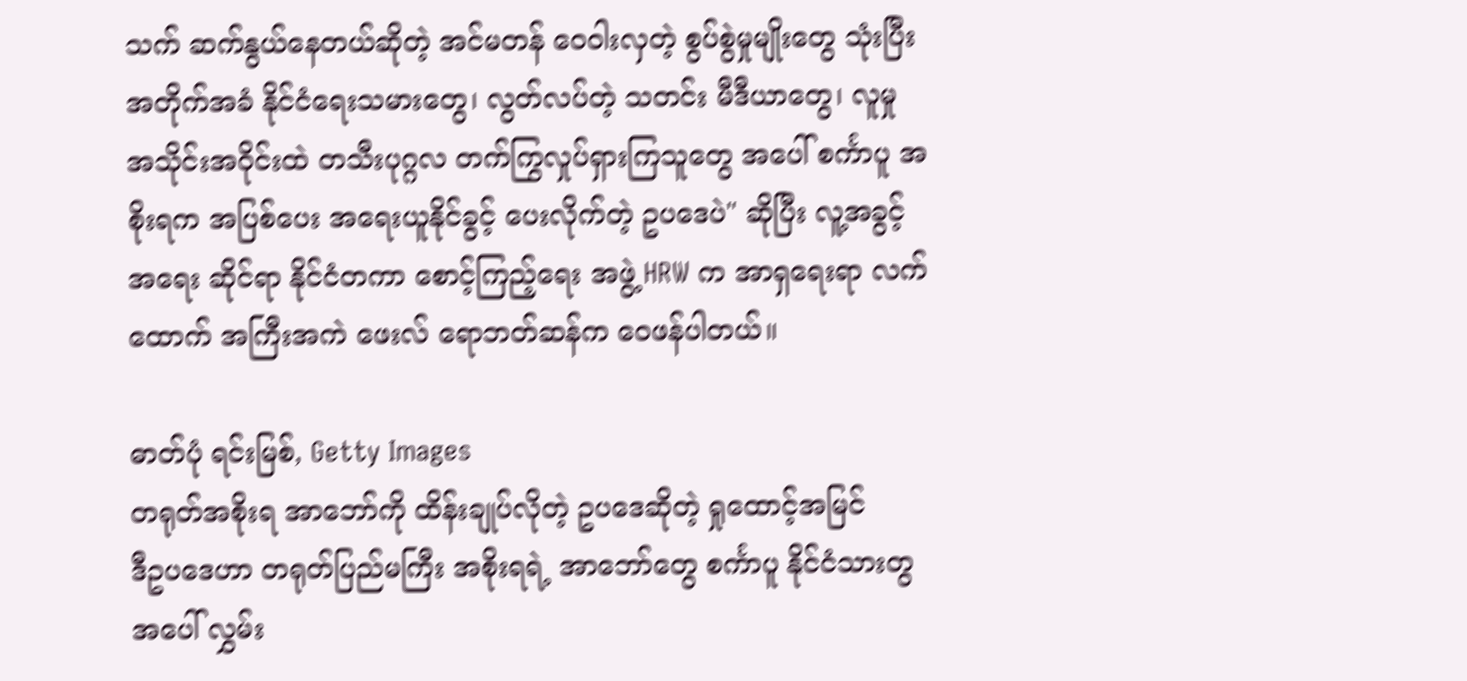သက် ဆက်နွယ်နေတယ်ဆိုတဲ့ အင်မတန် ဝေဝါးလှတဲ့ စွပ်စွဲမှုမျိုးတွေ သုံးပြီး အတိုက်အခံ နိုင်ငံရေးသမားတွေ၊ လွတ်လပ်တဲ့ သတင်း မီဒီယာတွေ၊ လူမှု အသိုင်းအဝိုင်းထဲ တသီးပုဂ္ဂလ တက်ကြွလှုပ်ရှားကြသူတွေ အပေါ် စင်္ကာပူ အစိုးရက အပြစ်ပေး အရေးယူနိုင်ခွင့် ပေးလိုက်တဲ့ ဥပဒေပဲ" ဆိုပြီး လူ့အခွင့်အရေး ဆိုင်ရာ နိုင်ငံတကာ စောင့်ကြည့်ရေး အဖွဲ့ HRW က အာရှရေးရာ လက်ထောက် အကြီးအကဲ ဖေးလ် ရောဘတ်ဆန်က ဝေဖန်ပါတယ်။

ဓာတ်ပုံ ရင်းမြစ်, Getty Images
တရုတ်အစိုးရ အာဘော်ကို ထိန်းချုပ်လိုတဲ့ ဥပဒေဆိုတဲ့ ရှုထောင့်အမြင်
ဒီဥပဒေဟာ တရုတ်ပြည်မကြီး အစိုးရရဲ့ အာဘော်တွေ စင်္ကာပူ နိုင်ငံသားတွ အပေါ် လွှမ်း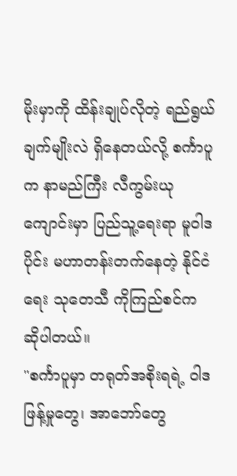မိုးမှာကို ထိန်းချုပ်လိုတဲ့ ရည်ရွယ်ချက်မျိုးလဲ ရှိနေတယ်လို့ စင်္ကာပူက နာမည်ကြီး လီကွမ်းယုကျောင်းမှာ ပြည်သူ့ရေးရာ မူဝါဒပိုင်း မဟာတန်းတက်နေတဲ့ နိုင်ငံရေး သုတေသီ ကိုကြည်စင်က ဆိုပါတယ်။
"စင်္ကာပူမှာ တရုတ်အစိုးရရဲ့ ဝါဒဖြန့်မှုတွေ၊ အာဘော်တွေ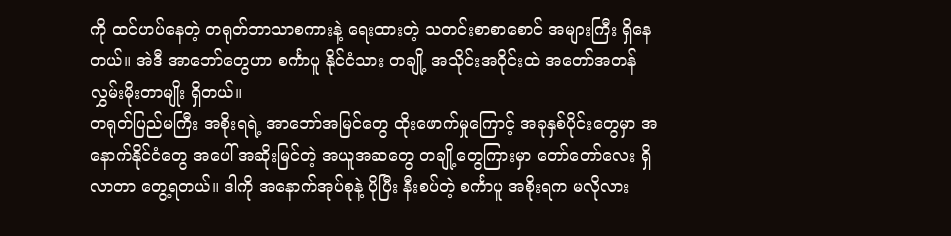ကို ထင်ဟပ်နေတဲ့ တရုတ်ဘာသာစကားနဲ့ ရေးထားတဲ့ သတင်းစာစာစောင် အများကြီး ရှိနေတယ်။ အဲဒီ အာဘော်တွေဟာ စင်္ကာပူ နိုင်ငံသား တချို့ အသိုင်းအဝိုင်းထဲ အတော်အတန် လွှမ်းမိုးတာမျိုး ရှိတယ်။
တရုတ်ပြည်မကြီး အစိုးရရဲ့ အာဘော်အမြင်တွေ ထိုးဖောက်မှုကြောင့် အခုနှစ်ပိုင်းတွေမှာ အနောက်နိုင်ငံတွေ အပေါ် အဆိုးမြင်တဲ့ အယူအဆတွေ တချို့တွေကြားမှာ တော်တော်လေး ရှိလာတာ တွေ့ရတယ်။ ဒါကို အနောက်အုပ်စုနဲ့ ပိုပြီး နီးစပ်တဲ့ စင်္ကာပူ အစိုးရက မလိုလား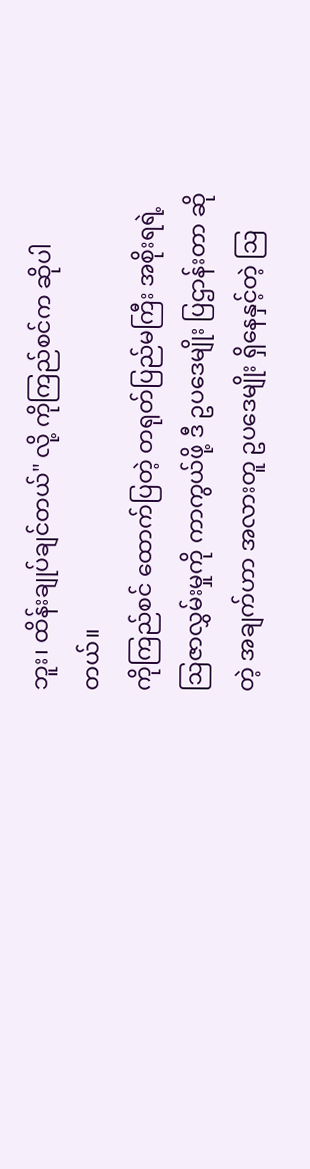ဘူး၊ ထိန်းချုပ်ချင်တယ်" လို့ ကိုကြည်စင်က ဆိုပါတယ်။
ကိုကြည်စင် ထောက်ပြတဲ့ တရုတ်ပြည်မကြီး အစိုးရရဲ့ ဩဇာလွှမ်းမှုကို ကာကွယ်ဖို့ ဒီ ဥပဒေမျိုး ပြဌာန်းတာ ဆိုတဲ့ အချက်ဟာ အလားတူ ဥပဒေမျိုး ရှိနေနှင့်တဲ့ ဩ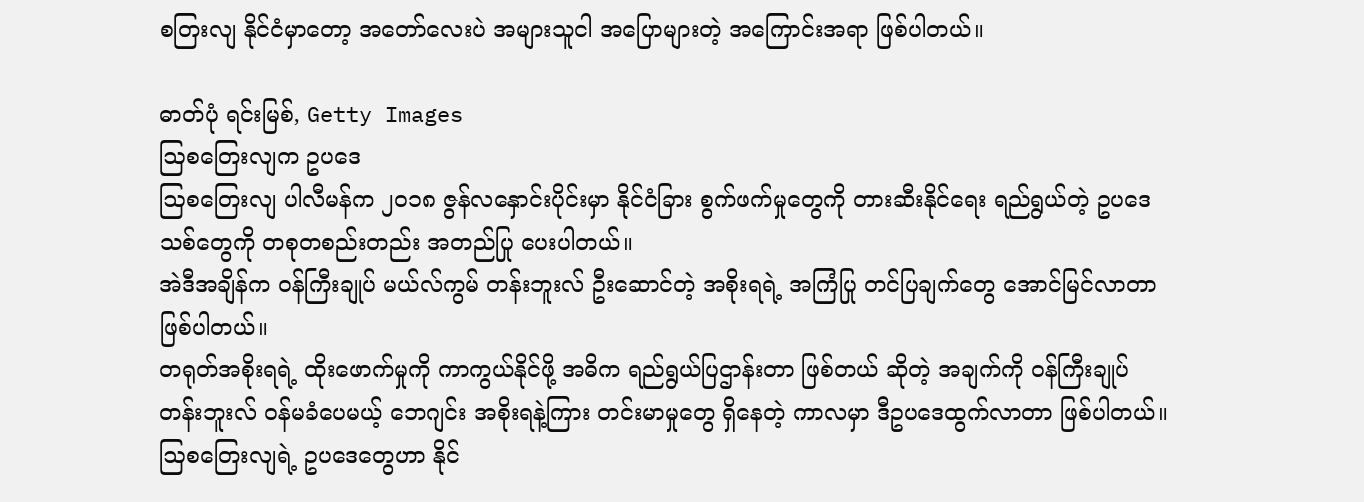စတြးလျ နိုင်ငံမှာတော့ အတော်လေးပဲ အများသူငါ အပြောများတဲ့ အကြောင်းအရာ ဖြစ်ပါတယ်။

ဓာတ်ပုံ ရင်းမြစ်, Getty Images
ဩစတြေးလျက ဥပဒေ
ဩစတြေးလျ ပါလီမန်က ၂၀၁၈ ဇွန်လနှောင်းပိုင်းမှာ နိုင်ငံခြား စွက်ဖက်မှုတွေကို တားဆီးနိုင်ရေး ရည်ရွယ်တဲ့ ဥပဒေသစ်တွေကို တစုတစည်းတည်း အတည်ပြု ပေးပါတယ်။
အဲဒီအချိန်က ဝန်ကြီးချုပ် မယ်လ်ကွမ် တန်းဘူးလ် ဦးဆောင်တဲ့ အစိုးရရဲ့ အကြံပြု တင်ပြချက်တွေ အောင်မြင်လာတာ ဖြစ်ပါတယ်။
တရုတ်အစိုးရရဲ့ ထိုးဖောက်မှုကို ကာကွယ်နိုင်ဖို့ အဓိက ရည်ရွယ်ပြဌာန်းတာ ဖြစ်တယ် ဆိုတဲ့ အချက်ကို ဝန်ကြီးချုပ် တန်းဘူးလ် ဝန်မခံပေမယ့် ဘေဂျင်း အစိုးရနဲ့ကြား တင်းမာမှုတွေ ရှိနေတဲ့ ကာလမှာ ဒီဥပဒေထွက်လာတာ ဖြစ်ပါတယ်။
ဩစတြေးလျရဲ့ ဥပဒေတွေဟာ နိုင်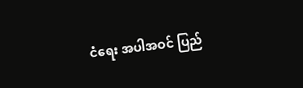ငံရေး အပါအဝင် ပြည်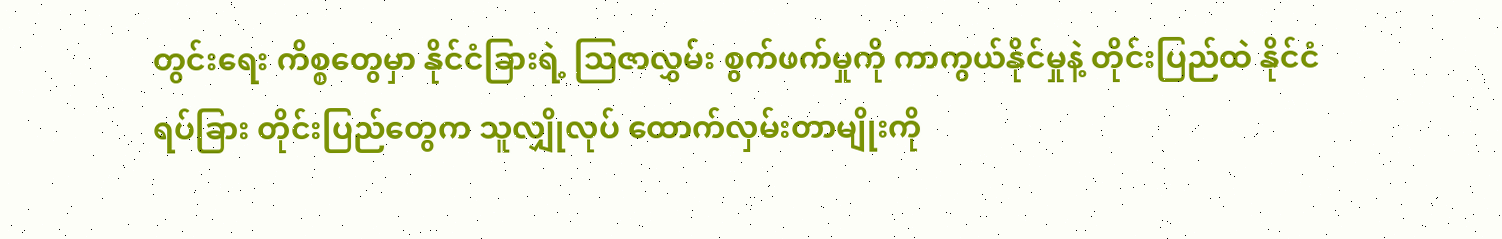တွင်းရေး ကိစ္စတွေမှာ နိုင်ငံခြားရဲ့ ဩဇာလွှမ်း စွက်ဖက်မှုကို ကာကွယ်နိုင်မှုနဲ့ တိုင်းပြည်ထဲ နိုင်ငံရပ်ခြား တိုင်းပြည်တွေက သူလျှိုလုပ် ထောက်လှမ်းတာမျိုးကို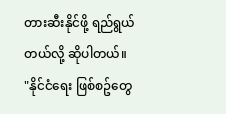တားဆီးနိုင်ဖို့ ရည်ရွယ်တယ်လို့ ဆိုပါတယ်။
"နိုင်ငံရေး ဖြစ်စဥ်တွေ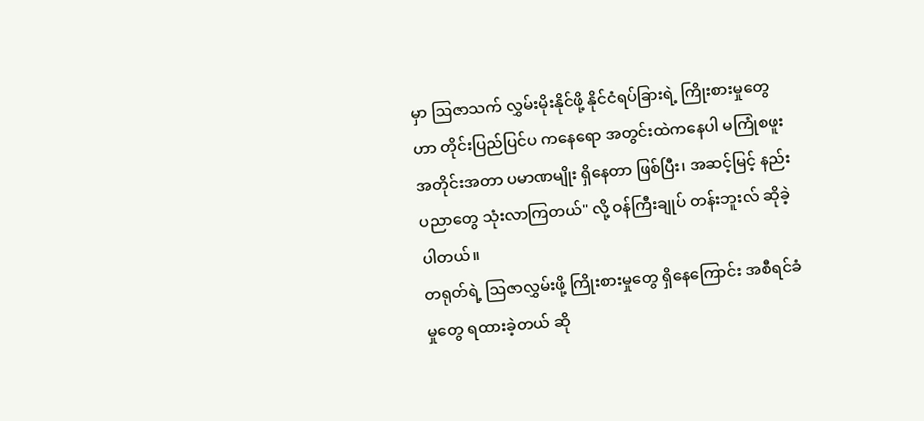မှာ ဩဇာသက် လွှမ်းမိုးနိုင်ဖို့ နိုင်ငံရပ်ခြားရဲ့ ကြိုးစားမှုတွေဟာ တိုင်းပြည်ပြင်ပ ကနေရော အတွင်းထဲကနေပါ မကြုံစဖူး အတိုင်းအတာ ပမာဏမျိုး ရှိနေတာ ဖြစ်ပြီး၊ အဆင့်မြင့် နည်းပညာတွေ သုံးလာကြတယ်" လို့ ဝန်ကြီးချုပ် တန်းဘူးလ် ဆိုခဲ့ပါတယ်။
တရုတ်ရဲ့ ဩဇာလွှမ်းဖို့ ကြိုးစားမှုတွေ ရှိနေကြောင်း အစီရင်ခံမှုတွေ ရထားခဲ့တယ် ဆို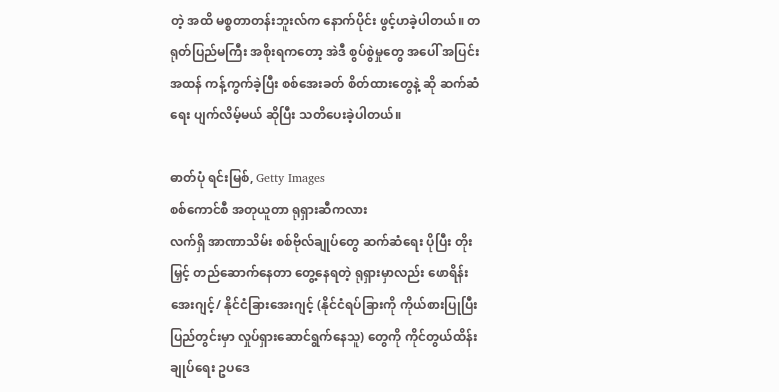တဲ့ အထိ မစ္စတာတန်းဘူးလ်က နောက်ပိုင်း ဖွင့်ဟခဲ့ပါတယ်။ တရုတ်ပြည်မကြီး အစိုးရကတော့ အဲဒီ စွပ်စွဲမှုတွေ အပေါ် အပြင်းအထန် ကန့်ကွက်ခဲ့ပြီး စစ်အေးခတ် စိတ်ထားတွေနဲ့ ဆို ဆက်ဆံရေး ပျက်လိမ့်မယ် ဆိုပြီး သတိပေးခဲ့ပါတယ်။

ဓာတ်ပုံ ရင်းမြစ်, Getty Images
စစ်ကောင်စီ အတုယူတာ ရုရှားဆီကလား
လက်ရှိ အာဏာသိမ်း စစ်ဗိုလ်ချုပ်တွေ ဆက်ဆံရေး ပိုပြီး တိုးမြှင့် တည်ဆောက်နေတာ တွေ့နေရတဲ့ ရုရှားမှာလည်း ဖောရိန်းအေးဂျင့်/ နိုင်ငံခြားအေးဂျင့် (နိုင်ငံရပ်ခြားကို ကိုယ်စားပြုပြီး ပြည်တွင်းမှာ လှုပ်ရှားဆောင်ရွက်နေသူ) တွေကို ကိုင်တွယ်ထိန်းချုပ်ရေး ဥပဒေ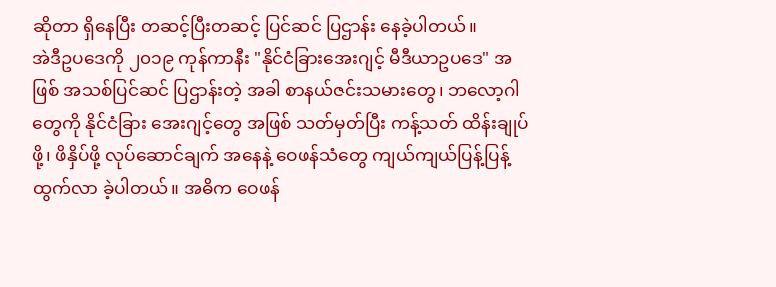ဆိုတာ ရှိနေပြီး တဆင့်ပြီးတဆင့် ပြင်ဆင် ပြဌာန်း နေခဲ့ပါတယ်။
အဲဒီဥပဒေကို ၂၀၁၉ ကုန်ကာနီး "နိုင်ငံခြားအေးဂျင့် မီဒီယာဥပဒေ" အဖြစ် အသစ်ပြင်ဆင် ပြဌာန်းတဲ့ အခါ စာနယ်ဇင်းသမားတွေ၊ ဘလော့ဂါတွေကို နိုင်ငံခြား အေးဂျင့်တွေ အဖြစ် သတ်မှတ်ပြီး ကန့်သတ် ထိန်းချုပ်ဖို့၊ ဖိနှိပ်ဖို့ လုပ်ဆောင်ချက် အနေနဲ့ ဝေဖန်သံတွေ ကျယ်ကျယ်ပြန့်ပြန့် ထွက်လာ ခဲ့ပါတယ်။ အဓိက ဝေဖန်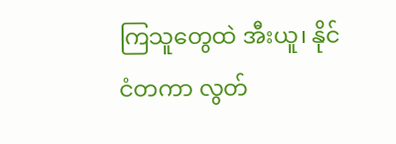ကြသူတွေထဲ အီးယူ၊ နိုင်ငံတကာ လွတ်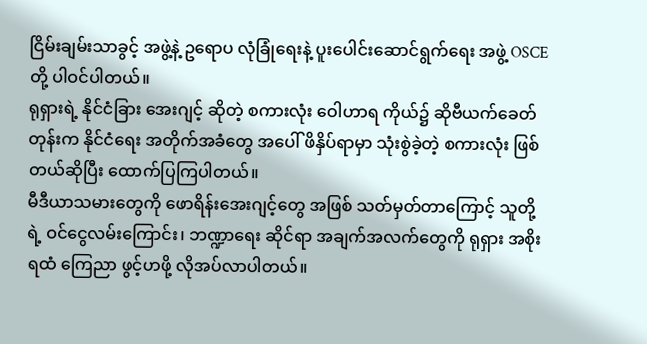ငြိမ်းချမ်းသာခွင့် အဖွဲ့နဲ့ ဥရောပ လုံခြုံရေးနဲ့ ပူးပေါင်းဆောင်ရွက်ရေး အဖွဲ့ OSCE တို့ ပါဝင်ပါတယ်။
ရုရှားရဲ့ နိုင်ငံခြား အေးဂျင့် ဆိုတဲ့ စကားလုံး ဝေါဟာရ ကိုယ်၌ ဆိုဗီယက်ခေတ်တုန်းက နိုင်ငံရေး အတိုက်အခံတွေ အပေါ် ဖိနှိပ်ရာမှာ သုံးစွဲခဲ့တဲ့ စကားလုံး ဖြစ်တယ်ဆိုပြီး ထောက်ပြကြပါတယ်။
မီဒီယာသမားတွေကို ဖောရိန်းအေးဂျင့်တွေ အဖြစ် သတ်မှတ်တာကြောင့် သူတို့ရဲ့ ဝင်ငွေလမ်းကြောင်း၊ ဘဏ္ဍာရေး ဆိုင်ရာ အချက်အလက်တွေကို ရုရှား အစိုးရထံ ကြေညာ ဖွင့်ဟဖို့ လိုအပ်လာပါတယ်။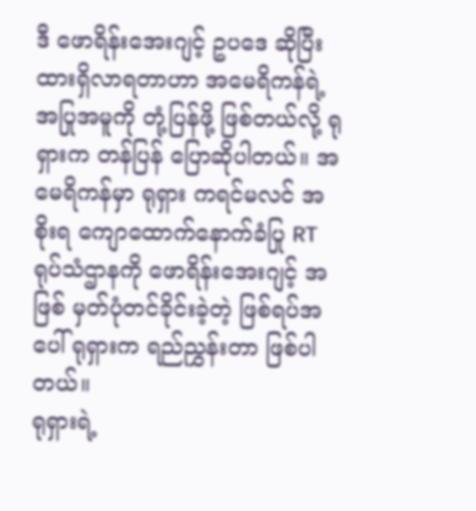ဒီ ဖောရိန်းအေးဂျင့် ဥပဒေ ဆိုပြီး ထားရှိလာရတာဟာ အမေရိကန်ရဲ့ အပြုအမူကို တုံ့ပြန်ဖို့ ဖြစ်တယ်လို့ ရုရှားက တန်ပြန် ပြောဆိုပါတယ်။ အမေရိကန်မှာ ရုရှား ကရင်မလင် အစိုးရ ကျောထောက်နောက်ခံပြု RT ရုပ်သံဌာနကို ဖောရိန်းအေးဂျင့် အဖြစ် မှတ်ပုံတင်ခိုင်းခဲ့တဲ့ ဖြစ်ရပ်အပေါ် ရုရှားက ရည်ညွှန်းတာ ဖြစ်ပါတယ်။
ရုရှားရဲ့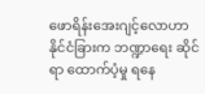ဖောရိန်းအေးဂျင့်လောဟာ နိုင်ငံခြားက ဘဏ္ဍာရေး ဆိုင်ရာ ထောက်ပံ့မှု ရနေ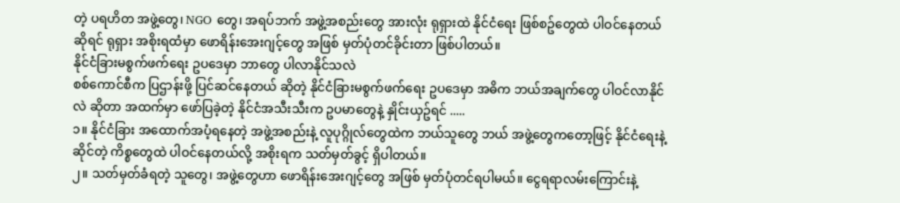တဲ့ ပရဟိတ အဖွဲ့တွေ၊ NGO တွေ၊ အရပ်ဘက် အဖွဲ့အစည်းတွေ အားလုံး ရုရှားထဲ နိုင်ငံရေး ဖြစ်စဥ်တွေထဲ ပါဝင်နေတယ် ဆိုရင် ရုရှား အစိုးရထံမှာ ဖောရိန်းအေးဂျင့်တွေ အဖြစ် မှတ်ပုံတင်ခိုင်းတာ ဖြစ်ပါတယ်။
နိုင်ငံခြားမစွက်ဖက်ရေး ဥပဒေမှာ ဘာတွေ ပါလာနိုင်သလဲ
စစ်ကောင်စီက ပြဌာန်းဖို့ ပြင်ဆင်နေတယ် ဆိုတဲ့ နိုင်ငံခြားမစွက်ဖက်ရေး ဥပဒေမှာ အဓိက ဘယ်အချက်တွေ ပါဝင်လာနိုင်လဲ ဆိုတာ အထက်မှာ ဖော်ပြခဲ့တဲ့ နိုင်ငံအသီးသီးက ဥပမာတွေနဲ့ နှိုင်းယှဥ်ရင် .....
၁။ နိုင်ငံခြား အထောက်အပံ့ရနေတဲ့ အဖွဲ့အစည်းနဲ့ လူပုဂ္ဂိုလ်တွေထဲက ဘယ်သူတွေ ဘယ် အဖွဲ့တွေကတော့ဖြင့် နိုင်ငံရေးနဲ့ ဆိုင်တဲ့ ကိစ္စတွေထဲ ပါဝင်နေတယ်လို့ အစိုးရက သတ်မှတ်ခွင့် ရှိပါတယ်။
၂။ သတ်မှတ်ခံရတဲ့ သူတွေ၊ အဖွဲ့တွေဟာ ဖောရိန်းအေးဂျင့်တွေ အဖြစ် မှတ်ပုံတင်ရပါမယ်။ ငွေရရာလမ်းကြောင်းနဲ့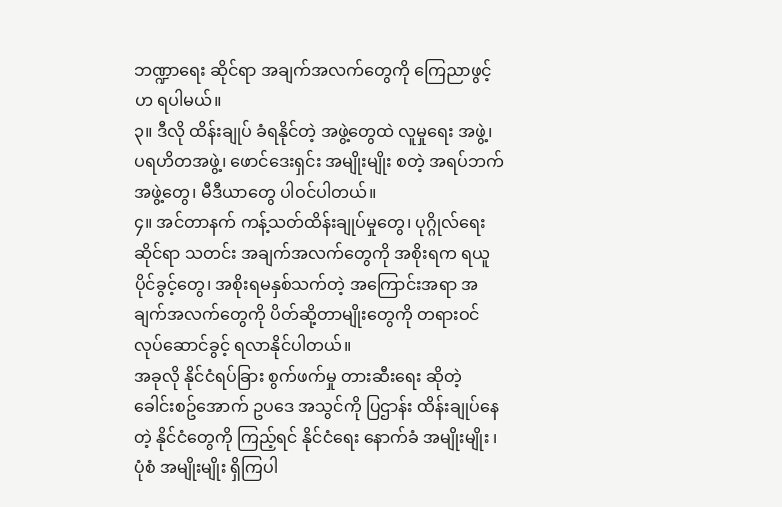ဘဏ္ဍာရေး ဆိုင်ရာ အချက်အလက်တွေကို ကြေညာဖွင့်ဟ ရပါမယ်။
၃။ ဒီလို ထိန်းချုပ် ခံရနိုင်တဲ့ အဖွဲ့တွေထဲ လူမှုရေး အဖွဲ့၊ ပရဟိတအဖွဲ့၊ ဖောင်ဒေးရှင်း အမျိုးမျိုး စတဲ့ အရပ်ဘက် အဖွဲ့တွေ၊ မီဒီယာတွေ ပါဝင်ပါတယ်။
၄။ အင်တာနက် ကန့်သတ်ထိန်းချုပ်မှုတွေ၊ ပုဂ္ဂိုလ်ရေး ဆိုင်ရာ သတင်း အချက်အလက်တွေကို အစိုးရက ရယူပိုင်ခွင့်တွေ၊ အစိုးရမနှစ်သက်တဲ့ အကြောင်းအရာ အချက်အလက်တွေကို ပိတ်ဆို့တာမျိုးတွေကို တရားဝင် လုပ်ဆောင်ခွင့် ရလာနိုင်ပါတယ်။
အခုလို နိုင်ငံရပ်ခြား စွက်ဖက်မှု တားဆီးရေး ဆိုတဲ့ ခေါင်းစဥ်အောက် ဥပဒေ အသွင်ကို ပြဌာန်း ထိန်းချုပ်နေတဲ့ နိုင်ငံတွေကို ကြည့်ရင် နိုင်ငံရေး နောက်ခံ အမျိုးမျိုး ၊ ပုံစံ အမျိုးမျိုး ရှိကြပါ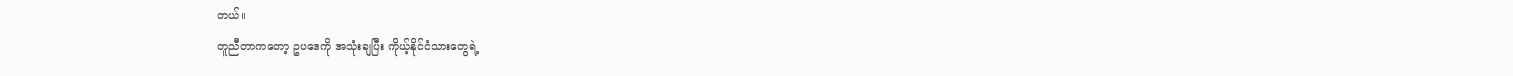တယ်။
တူညီတာကတော့ ဥပဒေကို အသုံးချပြီး ကိုယ့်နိုင်ငံသားတွေရဲ့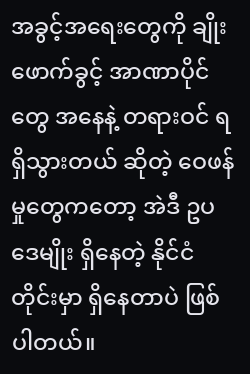အခွင့်အရေးတွေကို ချိုးဖောက်ခွင့် အာဏာပိုင်တွေ အနေနဲ့ တရားဝင် ရရှိသွားတယ် ဆိုတဲ့ ဝေဖန်မှုတွေကတော့ အဲဒီ ဥပဒေမျိုး ရှိနေတဲ့ နိုင်ငံတိုင်းမှာ ရှိနေတာပဲ ဖြစ်ပါတယ်။